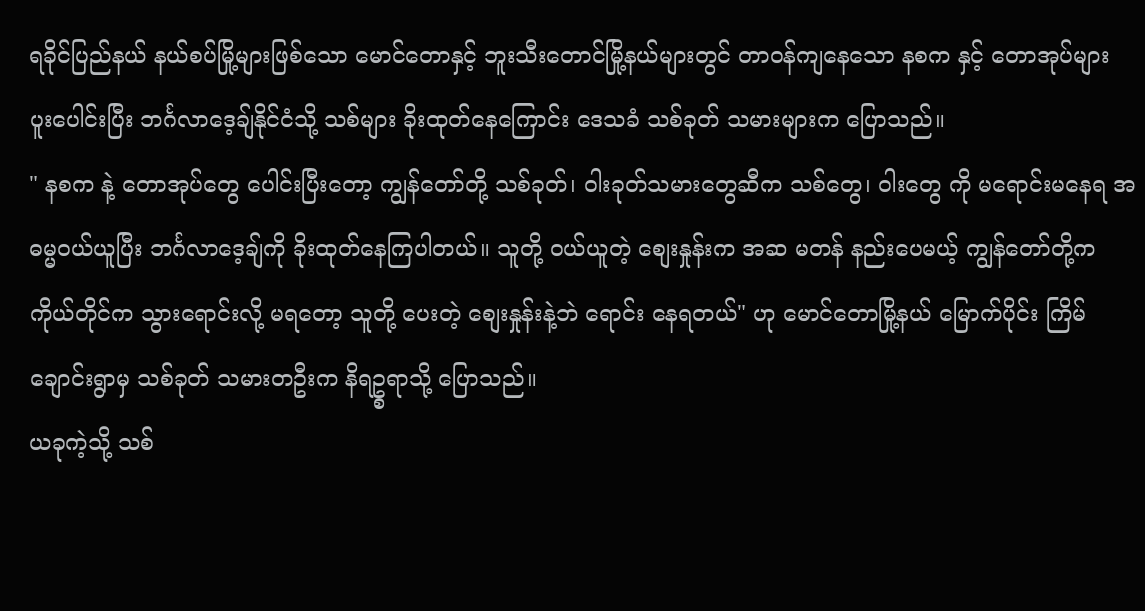ရခိုင်ပြည်နယ် နယ်စပ်မြို့များဖြစ်သော မောင်တောနှင့် ဘူးသီးတောင်မြို့နယ်များတွင် တာဝန်ကျနေသော နစက နှင့် တောအုပ်များ ပူးပေါင်းပြီး ဘင်္ဂလာဒေ့ချ်နိုင်ငံသို့ သစ်များ ခိုးထုတ်နေကြောင်း ဒေသခံ သစ်ခုတ် သမားများက ပြောသည်။
" နစက နဲ့ တောအုပ်တွေ ပေါင်းပြီးတော့ ကျွန်တော်တို့ သစ်ခုတ်၊ ၀ါးခုတ်သမားတွေဆီက သစ်တွေ၊ ၀ါးတွေ ကို မရောင်းမနေရ အဓမ္မဝယ်ယူပြီး ဘင်္ဂလာဒေ့ချ်ကို ခိုးထုတ်နေကြပါတယ်။ သူတို့ ၀ယ်ယူတဲ့ စျေးနှုန်းက အဆ မတန် နည်းပေမယ့် ကျွန်တော်တို့က ကိုယ်တိုင်က သွားရောင်းလို့ မရတော့ သူတို့ ပေးတဲ့ စျေးနှုန်းနဲ့ဘဲ ရောင်း နေရတယ်" ဟု မောင်တောမြို့နယ် မြောက်ပိုင်း ကြိမ်ချောင်းရွာမှ သစ်ခုတ် သမားတဦးက နိရဥ္စရာသို့ ပြောသည်။
ယခုကဲ့သို့ သစ်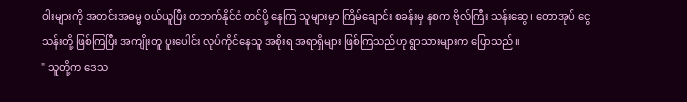ဝါးများကို အတင်းအဓမ္မ ၀ယ်ယူပြီး တဘက်နိုင်ငံ တင်ပို့ နေကြ သူများမှာ ကြိမ်ချောင်း စခန်းမှ နစက ဗိုလ်ကြီး သန်းဆွေ၊ တောအုပ် ငွေသန်းတို့ ဖြစ်ကြပြီး အကျိုးတူ ပူးပေါင်း လုပ်ကိုင်နေသူ အစိုးရ အရာရှိများ ဖြစ်ကြသည်ဟု ရွာသားများက ပြောသည်။
" သူတို့က ဒေသ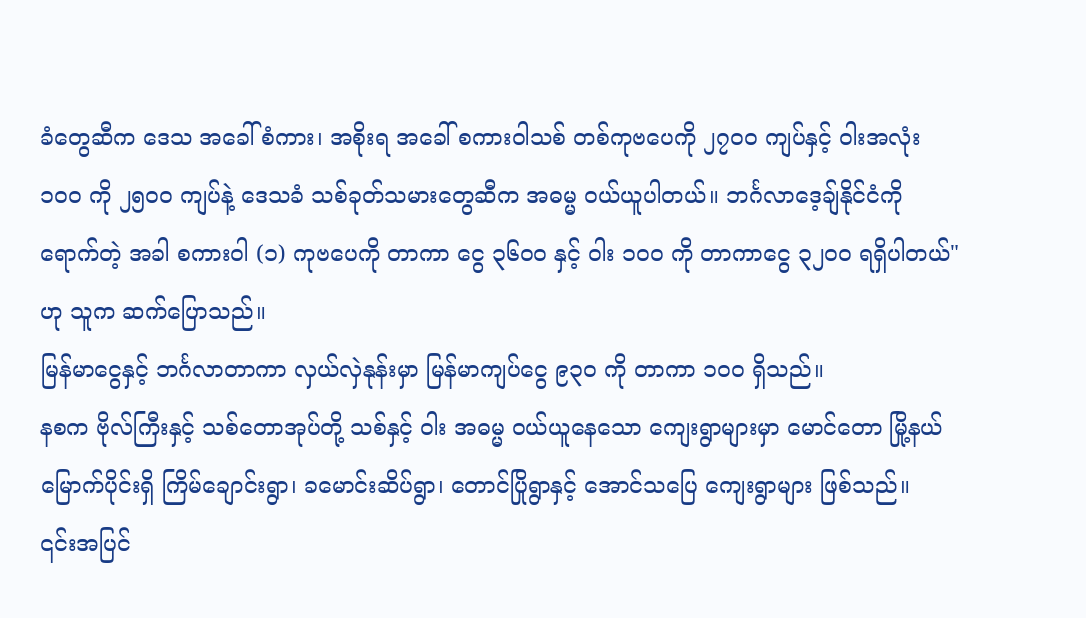ခံတွေဆီက ဒေသ အခေါ် စံကား၊ အစိုးရ အခေါ် စကားဝါသစ် တစ်ကုဗပေကို ၂၇၀၀ ကျပ်နှင့် ၀ါးအလုံး ၁၀၀ ကို ၂၅၀၀ ကျပ်နဲ့ ဒေသခံ သစ်ခုတ်သမားတွေဆီက အဓမ္မ ၀ယ်ယူပါတယ်။ ဘင်္ဂလာဒေ့ချ်နိုင်ငံကို ရောက်တဲ့ အခါ စကားဝါ (၁) ကုဗပေကို တာကာ ငွေ ၃၆၀၀ နှင့် ၀ါး ၁၀၀ ကို တာကာငွေ ၃၂၀၀ ရရှိပါတယ်" ဟု သူက ဆက်ပြောသည်။
မြန်မာငွေနှင့် ဘင်္ဂလာတာကာ လှယ်လှဲနုန်းမှာ မြန်မာကျပ်ငွေ ၉၃၀ ကို တာကာ ၁၀၀ ရှိသည်။
နစက ဗိုလ်ကြီးနှင့် သစ်တောအုပ်တို့ သစ်နှင့် ၀ါး အဓမ္မ ၀ယ်ယူနေသော ကျေးရွာများမှာ မောင်တော မြို့နယ် မြောက်ပိုင်းရှိ ကြိမ်ချောင်းရွာ၊ ခမောင်းဆိပ်ရွာ၊ တောင်ပြိုရွာနှင့် အောင်သပြေ ကျေးရွာများ ဖြစ်သည်။
၎င်းအပြင်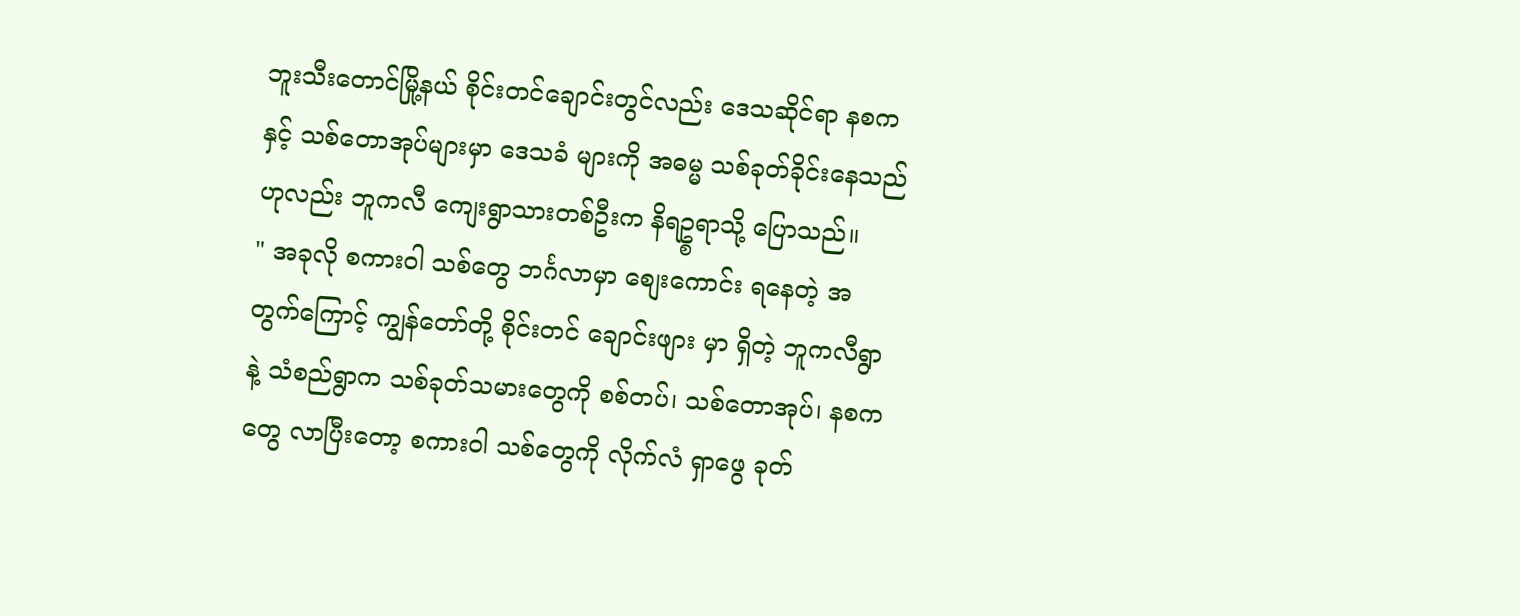ဘူးသီးတောင်မြို့နယ် စိုင်းတင်ချောင်းတွင်လည်း ဒေသဆိုင်ရာ နစက နှင့် သစ်တောအုပ်များမှာ ဒေသခံ များကို အဓမ္မ သစ်ခုတ်ခိုင်းနေသည်ဟုလည်း ဘူကလီ ကျေးရွာသားတစ်ဦးက နိရဥ္စရာသို့ ပြောသည်။
" အခုလို စကားဝါ သစ်တွေ ဘင်္ဂလာမှာ စျေးကောင်း ရနေတဲ့ အတွက်ကြောင့် ကျွန်တော်တို့ စိုင်းတင် ချောင်းဖျား မှာ ရှိတဲ့ ဘူကလီရွာနဲ့ သံစည်ရွာက သစ်ခုတ်သမားတွေကို စစ်တပ်၊ သစ်တောအုပ်၊ နစက တွေ လာပြီးတော့ စကားဝါ သစ်တွေကို လိုက်လံ ရှာဖွေ ခုတ်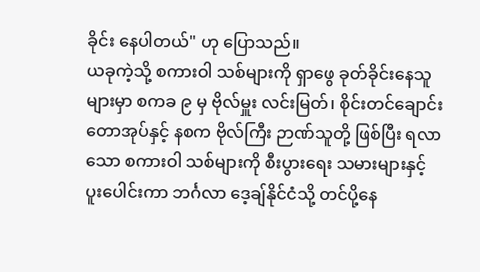ခိုင်း နေပါတယ်" ဟု ပြောသည်။
ယခုကဲ့သို့ စကားဝါ သစ်များကို ရှာဖွေ ခုတ်ခိုင်းနေသူများမှာ စကခ ၉ မှ ဗိုလ်မှူး လင်းမြတ်၊ စိုင်းတင်ချောင်း တောအုပ်နှင့် နစက ဗိုလ်ကြီး ဉာဏ်သူတို့ ဖြစ်ပြီး ရလာသော စကားဝါ သစ်များကို စီးပွားရေး သမားများနှင့် ပူးပေါင်းကာ ဘင်္ဂလာ ဒေ့ချ်နိုင်ငံသို့ တင်ပို့နေ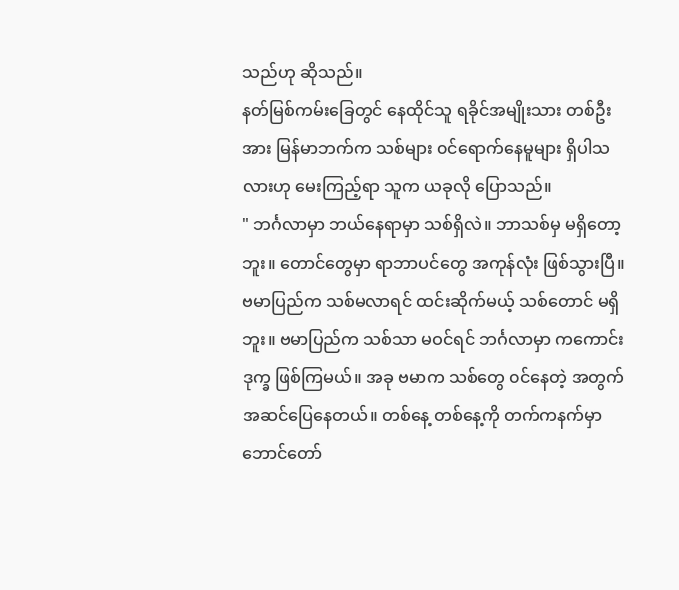သည်ဟု ဆိုသည်။
နတ်မြစ်ကမ်းခြေတွင် နေထိုင်သူ ရခိုင်အမျိုးသား တစ်ဦးအား မြန်မာဘက်က သစ်များ ၀င်ရောက်နေမူများ ရှိပါသလားဟု မေးကြည့်ရာ သူက ယခုလို ပြောသည်။
" ဘင်္ဂလာမှာ ဘယ်နေရာမှာ သစ်ရှိလဲ။ ဘာသစ်မှ မရှိတော့ဘူး။ တောင်တွေမှာ ရာဘာပင်တွေ အကုန်လုံး ဖြစ်သွားပြီ။ ဗမာပြည်က သစ်မလာရင် ထင်းဆိုက်မယ့် သစ်တောင် မရှိဘူး။ ဗမာပြည်က သစ်သာ မဝင်ရင် ဘင်္ဂလာမှာ ကကောင်း ဒုက္ခ ဖြစ်ကြမယ်။ အခု ဗမာက သစ်တွေ ၀င်နေတဲ့ အတွက် အဆင်ပြေနေတယ်။ တစ်နေ့ တစ်နေ့ကို တက်ကနက်မှာ ဘောင်တော်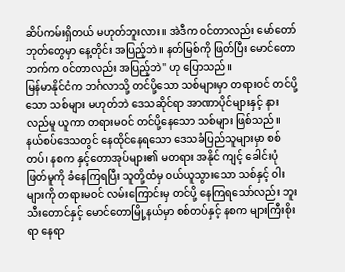ဆိပ်ကမ်းရှိတယ် မဟုတ်ဘူးလား။ အဲဒီက ၀င်တာလည်း မော်တော်ဘုတ်တွေမှာ နေ့တိုင်း အပြည့်ဘဲ။ နတ်မြစ်ကို ဖြတ်ပြီး မောင်တောဘက်က ၀င်တာလည်း အပြည့်ဘဲ" ဟု ပြောသည်။
မြန်မာနိုင်ငံက ဘင်္ဂလာသို့ တင်ပို့သော သစ်များမှာ တရားဝင် တင်ပို့သော သစ်များ မဟုတ်ဘဲ ဒေသဆိုင်ရာ အာဏာပိုင်များနှင့် နားလည်မူ ယူကာ တရားမဝင် တင်ပို့နေသော သစ်များ ဖြစ်သည်။
နယ်စပ်ဒေသတွင် နေထိုင်နေရသော ဒေသခံပြည်သူများမှာ စစ်တပ်၊ နစက နှင့်တောအုပ်များ၏ မတရား အနိုင် ကျင့် ခေါင်းပုံ ဖြတ်မူကို ခံနေကြရပြီး သူတို့ထံမှ ၀ယ်ယူသွားသော သစ်နှင့် ၀ါးများကို တရားမဝင် လမ်းကြောင်းမှ တင်ပို့ နေကြရသော်လည်း ဘူးသီးတောင်နှင့် မောင်တောမြို့နယ်မှာ စစ်တပ်နှင့် နစက များကြီးစိုးရာ နေရာ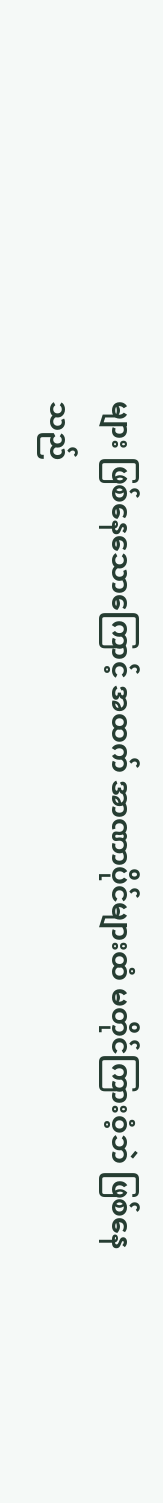များ ဖြစ်နေသောကြောင့် အထက် အာဏာပိုင်များထံ မတိုင်ကြားဝံ့ဘဲ ဖြစ်နေသည်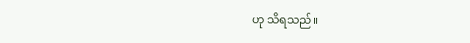ဟု သိရသည်။